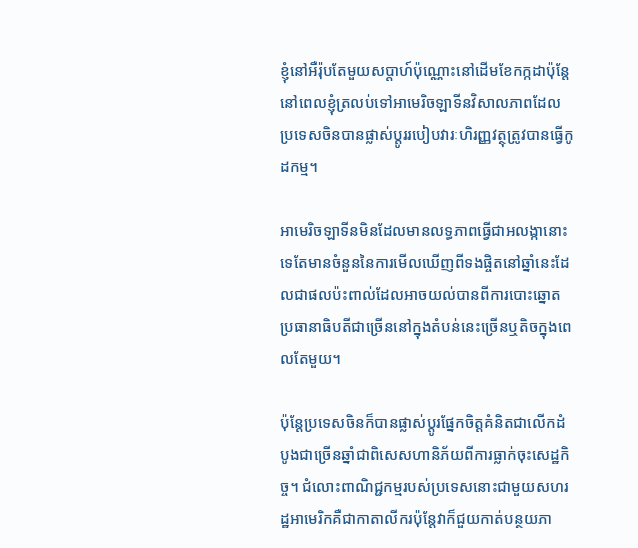ខ្ញុំនៅអឺរ៉ុបតែមួយសប្តាហ៍ប៉ុណ្ណោះនៅដើមខែកក្កដាប៉ុន្តែនៅពេលខ្ញុំត្រលប់ទៅអាមេរិចឡាទីនវិសាលភាពដែលប្រទេសចិនបានផ្លាស់ប្តូររបៀបវារៈហិរញ្ញវត្ថុត្រូវបានធ្វើកូដកម្ម។

អាមេរិចឡាទីនមិនដែលមានលទ្ធភាពធ្វើជាអលង្កានោះទេតែមានចំនួននៃការមើលឃើញពីទងផ្ចិតនៅឆ្នាំនេះដែលជាផលប៉ះពាល់ដែលអាចយល់បានពីការបោះឆ្នោតប្រធានាធិបតីជាច្រើននៅក្នុងតំបន់នេះច្រើនឬតិចក្នុងពេលតែមួយ។

ប៉ុន្តែប្រទេសចិនក៏បានផ្លាស់ប្តូរផ្នែកចិត្តគំនិតជាលើកដំបូងជាច្រើនឆ្នាំជាពិសេសហានិភ័យពីការធ្លាក់ចុះសេដ្ឋកិច្ច។ ជំលោះពាណិជ្ជកម្មរបស់ប្រទេសនោះជាមួយសហរដ្ឋអាមេរិកគឺជាកាតាលីករប៉ុន្តែវាក៏ជួយកាត់បន្ថយភា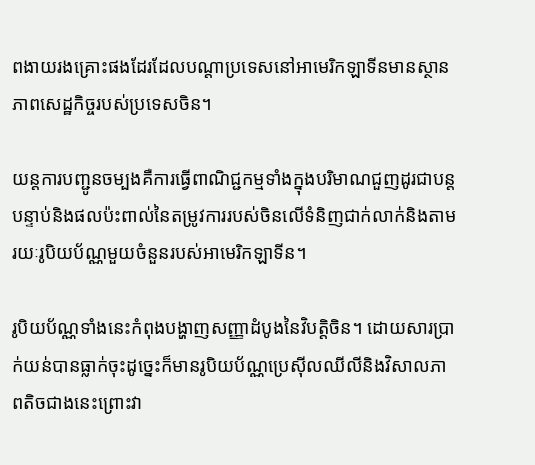ពងាយរងគ្រោះផងដែរដែលបណ្តាប្រទេសនៅអាមេរិកឡាទីនមានស្ថានភាពសេដ្ឋកិច្ចរបស់ប្រទេសចិន។

យន្ដការបញ្ជូនចម្បងគឺការធ្វើពាណិជ្ជកម្មទាំងក្នុងបរិមាណជួញដូរជាបន្តបន្ទាប់និងផលប៉ះពាល់នៃតម្រូវការរបស់ចិនលើទំនិញជាក់លាក់និងតាមរយៈរូបិយប័ណ្ណមួយចំនួនរបស់អាមេរិកឡាទីន។

រូបិយប័ណ្ណទាំងនេះកំពុងបង្ហាញសញ្ញាដំបូងនៃវិបត្តិចិន។ ដោយសារប្រាក់យន់បានធ្លាក់ចុះដូច្នេះក៏មានរូបិយប័ណ្ណប្រេស៊ីលឈីលីនិងវិសាលភាពតិចជាងនេះព្រោះវា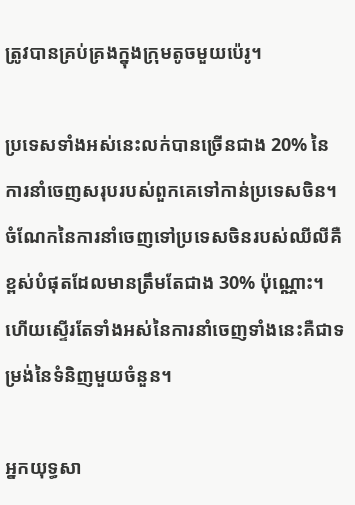ត្រូវបានគ្រប់គ្រងក្នុងក្រុមតូចមួយប៉េរូ។

ប្រទេសទាំងអស់នេះលក់បានច្រើនជាង 20% នៃការនាំចេញសរុបរបស់ពួកគេទៅកាន់ប្រទេសចិន។ ចំណែកនៃការនាំចេញទៅប្រទេសចិនរបស់ឈីលីគឺខ្ពស់បំផុតដែលមានត្រឹមតែជាង 30% ប៉ុណ្ណោះ។ ហើយស្ទើរតែទាំងអស់នៃការនាំចេញទាំងនេះគឺជាទម្រង់នៃទំនិញមួយចំនួន។

អ្នកយុទ្ធសា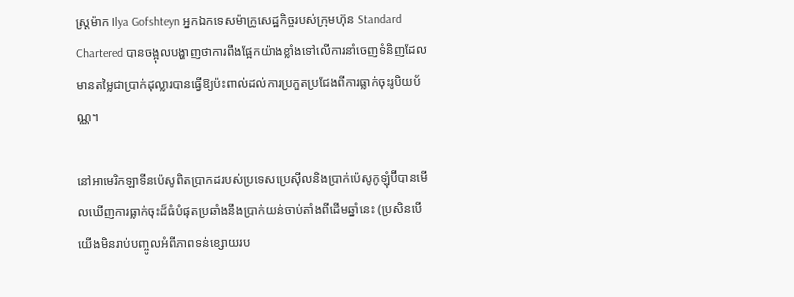ស្ត្រម៉ាក Ilya Gofshteyn អ្នកឯកទេសម៉ាក្រូសេដ្ឋកិច្ចរបស់ក្រុមហ៊ុន Standard Chartered បានចង្អុលបង្ហាញថាការពឹងផ្អែកយ៉ាងខ្លាំងទៅលើការនាំចេញទំនិញដែលមានតម្លៃជាប្រាក់ដុល្លារបានធ្វើឱ្យប៉ះពាល់ដល់ការប្រកួតប្រជែងពីការធ្លាក់ចុះរូបិយប័ណ្ណ។

នៅអាមេរិកឡាទីនប៉េសូពិតប្រាកដរបស់ប្រទេសប្រេស៊ីលនិងប្រាក់ប៉េសូកូឡុំប៊ីបានមើលឃើញការធ្លាក់ចុះដ៏ធំបំផុតប្រឆាំងនឹងប្រាក់យន់ចាប់តាំងពីដើមឆ្នាំនេះ (ប្រសិនបើយើងមិនរាប់បញ្ចូលអំពីភាពទន់ខ្សោយរប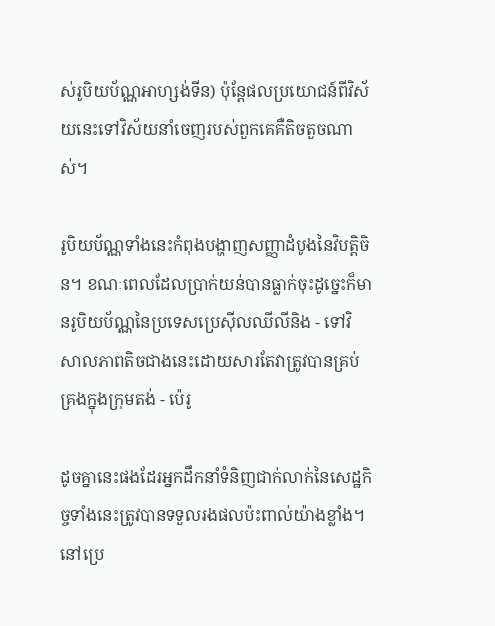ស់រូបិយប័ណ្ណអាហ្សង់ទីន) ប៉ុន្តែផលប្រយោជន៍ពីវិស័យនេះទៅវិស័យនាំចេញរបស់ពួកគេគឺតិចតួចណាស់។

រូបិយប័ណ្ណទាំងនេះកំពុងបង្ហាញសញ្ញាដំបូងនៃវិបត្តិចិន។ ខណៈពេលដែលប្រាក់យន់បានធ្លាក់ចុះដូច្នេះក៏មានរូបិយប័ណ្ណនៃប្រទេសប្រេស៊ីលឈីលីនិង - ទៅវិសាលភាពតិចជាងនេះដោយសារតែវាត្រូវបានគ្រប់គ្រងក្នុងក្រុមតង់ - ប៉េរូ

ដូចគ្នានេះផងដែរអ្នកដឹកនាំទំនិញជាក់លាក់នៃសេដ្ឋកិច្ចទាំងនេះត្រូវបានទទួលរងផលប៉ះពាល់យ៉ាងខ្លាំង។ នៅប្រេ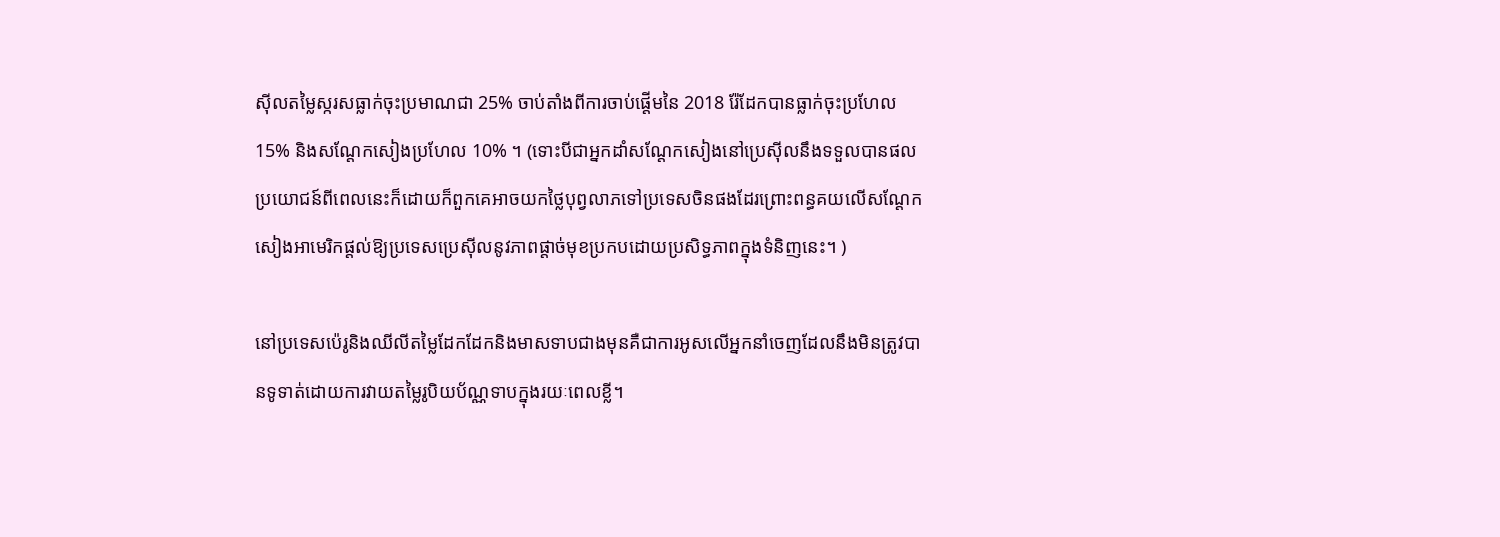ស៊ីលតម្លៃស្ករសធ្លាក់ចុះប្រមាណជា 25% ចាប់តាំងពីការចាប់ផ្តើមនៃ 2018 រ៉ែដែកបានធ្លាក់ចុះប្រហែល 15% និងសណ្តែកសៀងប្រហែល 10% ។ (ទោះបីជាអ្នកដាំសណ្តែកសៀងនៅប្រេស៊ីលនឹងទទួលបានផលប្រយោជន៍ពីពេលនេះក៏ដោយក៏ពួកគេអាចយកថ្លៃបុព្វលាភទៅប្រទេសចិនផងដែរព្រោះពន្ធគយលើសណ្តែកសៀងអាមេរិកផ្តល់ឱ្យប្រទេសប្រេស៊ីលនូវភាពផ្តាច់មុខប្រកបដោយប្រសិទ្ធភាពក្នុងទំនិញនេះ។ )

នៅប្រទេសប៉េរូនិងឈីលីតម្លៃដែកដែកនិងមាសទាបជាងមុនគឺជាការអូសលើអ្នកនាំចេញដែលនឹងមិនត្រូវបានទូទាត់ដោយការវាយតម្លៃរូបិយប័ណ្ណទាបក្នុងរយៈពេលខ្លី។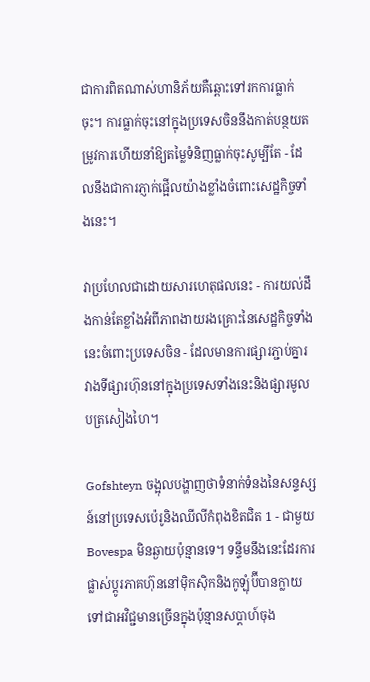ជាការពិតណាស់ហានិភ័យគឺឆ្ពោះទៅរកការធ្លាក់ចុះ។ ការធ្លាក់ចុះនៅក្នុងប្រទេសចិននឹងកាត់បន្ថយតម្រូវការហើយនាំឱ្យតម្លៃទំនិញធ្លាក់ចុះសូម្បីតែ - ដែលនឹងជាការភ្ញាក់ផ្អើលយ៉ាងខ្លាំងចំពោះសេដ្ឋកិច្ចទាំងនេះ។

វាប្រហែលជាដោយសារហេតុផលនេះ - ការយល់ដឹងកាន់តែខ្លាំងអំពីភាពងាយរងគ្រោះនៃសេដ្ឋកិច្ចទាំងនេះចំពោះប្រទេសចិន - ដែលមានការផ្សារភ្ជាប់គ្នារវាងទីផ្សារហ៊ុននៅក្នុងប្រទេសទាំងនេះនិងផ្សារមូលបត្រសៀងហៃ។

Gofshteyn ចង្អុលបង្ហាញថាទំនាក់ទំនងនៃសន្ទស្សន៍នៅប្រទេសប៉េរូនិងឈីលីកំពុងខិតជិត 1 - ជាមួយ Bovespa មិនឆ្ងាយប៉ុន្មានទេ។ ទន្ទឹមនឹងនេះដែរការផ្លាស់ប្តូរភាគហ៊ុននៅម៉ិកស៊ិកនិងកូឡុំប៊ីបានក្លាយទៅជាអវិជ្ជមានច្រើនក្នុងប៉ុន្មានសប្តាហ៍ចុង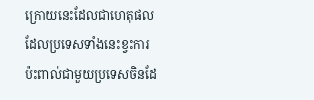ក្រោយនេះដែលជាហេតុផលដែលប្រទេសទាំងនេះខ្វះការប៉ះពាល់ជាមួយប្រទេសចិនដែ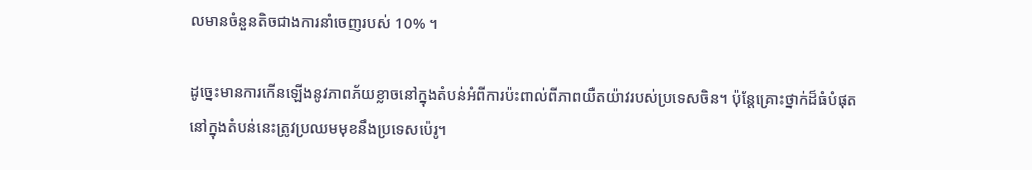លមានចំនួនតិចជាងការនាំចេញរបស់ 10% ។

ដូច្នេះមានការកើនឡើងនូវភាពភ័យខ្លាចនៅក្នុងតំបន់អំពីការប៉ះពាល់ពីភាពយឺតយ៉ាវរបស់ប្រទេសចិន។ ប៉ុន្តែគ្រោះថ្នាក់ដ៏ធំបំផុតនៅក្នុងតំបន់នេះត្រូវប្រឈមមុខនឹងប្រទេសប៉េរូ។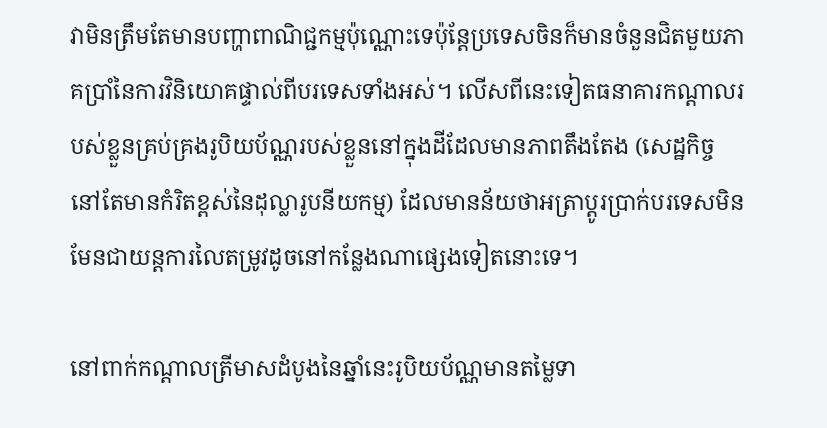វាមិនត្រឹមតែមានបញ្ហាពាណិជ្ជកម្មប៉ុណ្ណោះទេប៉ុន្តែប្រទេសចិនក៏មានចំនួនជិតមួយភាគប្រាំនៃការវិនិយោគផ្ទាល់ពីបរទេសទាំងអស់។ លើសពីនេះទៀតធនាគារកណ្តាលរបស់ខ្លួនគ្រប់គ្រងរូបិយប័ណ្ណរបស់ខ្លួននៅក្នុងដីដែលមានភាពតឹងតែង (សេដ្ឋកិច្ចនៅតែមានកំរិតខ្ពស់នៃដុល្លារូបនីយកម្ម) ដែលមានន័យថាអត្រាប្តូរប្រាក់បរទេសមិនមែនជាយន្តការលៃតម្រូវដូចនៅកន្លែងណាផ្សេងទៀតនោះទេ។

នៅពាក់កណ្តាលត្រីមាសដំបូងនៃឆ្នាំនេះរូបិយប័ណ្ណមានតម្លៃទា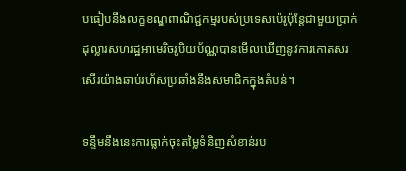បធៀបនឹងលក្ខខណ្ឌពាណិជ្ជកម្មរបស់ប្រទេសប៉េរូប៉ុន្តែជាមួយប្រាក់ដុល្លារសហរដ្ឋអាមេរិចរូបិយប័ណ្ណបានមើលឃើញនូវការកោតសរសើរយ៉ាងឆាប់រហ័សប្រឆាំងនឹងសមាជិកក្នុងតំបន់។

ទន្ទឹមនឹងនេះការធ្លាក់ចុះតម្លៃទំនិញសំខាន់រប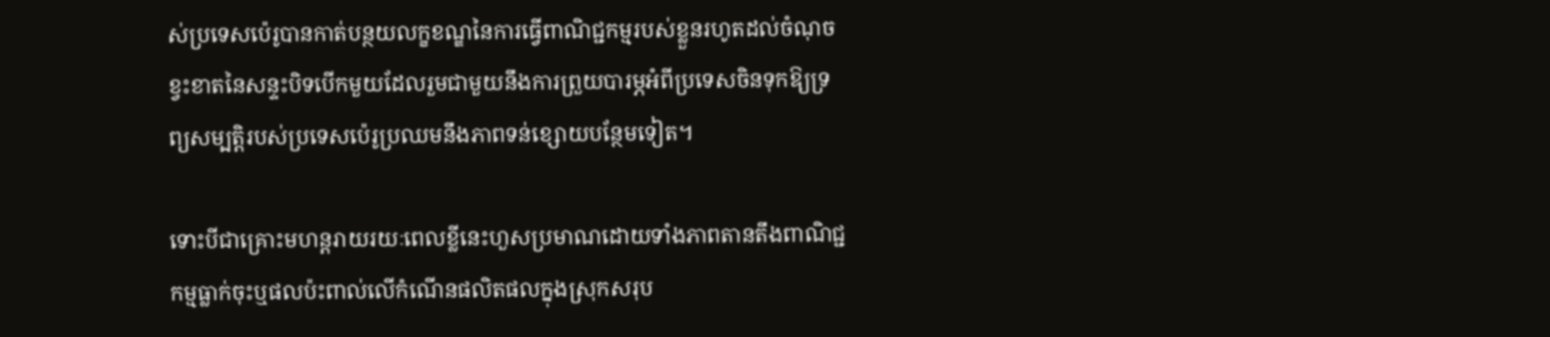ស់ប្រទេសប៉េរូបានកាត់បន្ថយលក្ខខណ្ឌនៃការធ្វើពាណិជ្ជកម្មរបស់ខ្លួនរហូតដល់ចំណុចខ្វះខាតនៃសន្ទះបិទបើកមួយដែលរួមជាមួយនឹងការព្រួយបារម្ភអំពីប្រទេសចិនទុកឱ្យទ្រព្យសម្បត្តិរបស់ប្រទេសប៉េរូប្រឈមនឹងភាពទន់ខ្សោយបន្ថែមទៀត។

ទោះបីជាគ្រោះមហន្តរាយរយៈពេលខ្លីនេះហួសប្រមាណដោយទាំងភាពតានតឹងពាណិជ្ជកម្មធ្លាក់ចុះឬផលប៉ះពាល់លើកំណើនផលិតផលក្នុងស្រុកសរុប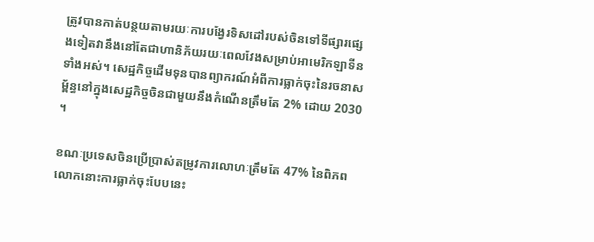ត្រូវបានកាត់បន្ថយតាមរយៈការបង្វែរទិសដៅរបស់ចិនទៅទីផ្សារផ្សេងទៀតវានឹងនៅតែជាហានិភ័យរយៈពេលវែងសម្រាប់អាមេរិកឡាទីនទាំងអស់។ សេដ្ឋកិច្ចដើមទុនបានព្យាករណ៍អំពីការធ្លាក់ចុះនៃរចនាសម្ព័ន្ធនៅក្នុងសេដ្ឋកិច្ចចិនជាមួយនឹងកំណើនត្រឹមតែ 2% ដោយ 2030 ។

ខណៈប្រទេសចិនប្រើប្រាស់តម្រូវការលោហៈត្រឹមតែ 47% នៃពិភពលោកនោះការធ្លាក់ចុះបែបនេះ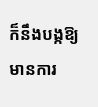ក៏នឹងបង្កឱ្យមានការ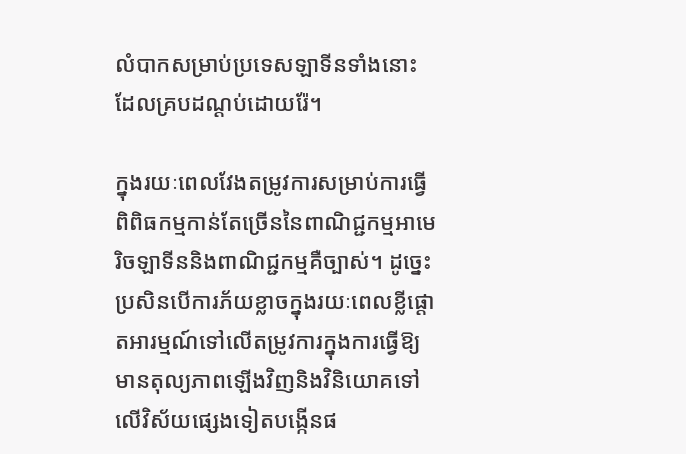លំបាកសម្រាប់ប្រទេសឡាទីនទាំងនោះដែលគ្របដណ្ដប់ដោយរ៉ែ។

ក្នុងរយៈពេលវែងតម្រូវការសម្រាប់ការធ្វើពិពិធកម្មកាន់តែច្រើននៃពាណិជ្ជកម្មអាមេរិចឡាទីននិងពាណិជ្ជកម្មគឺច្បាស់។ ដូច្នេះប្រសិនបើការភ័យខ្លាចក្នុងរយៈពេលខ្លីផ្តោតអារម្មណ៍ទៅលើតម្រូវការក្នុងការធ្វើឱ្យមានតុល្យភាពឡើងវិញនិងវិនិយោគទៅលើវិស័យផ្សេងទៀតបង្កើនផ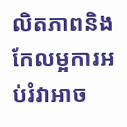លិតភាពនិងកែលម្អការអប់រំវាអាច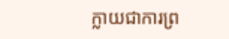ក្លាយជាការព្រ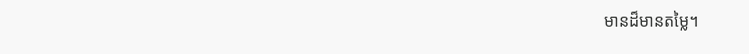មានដ៏មានតម្លៃ។